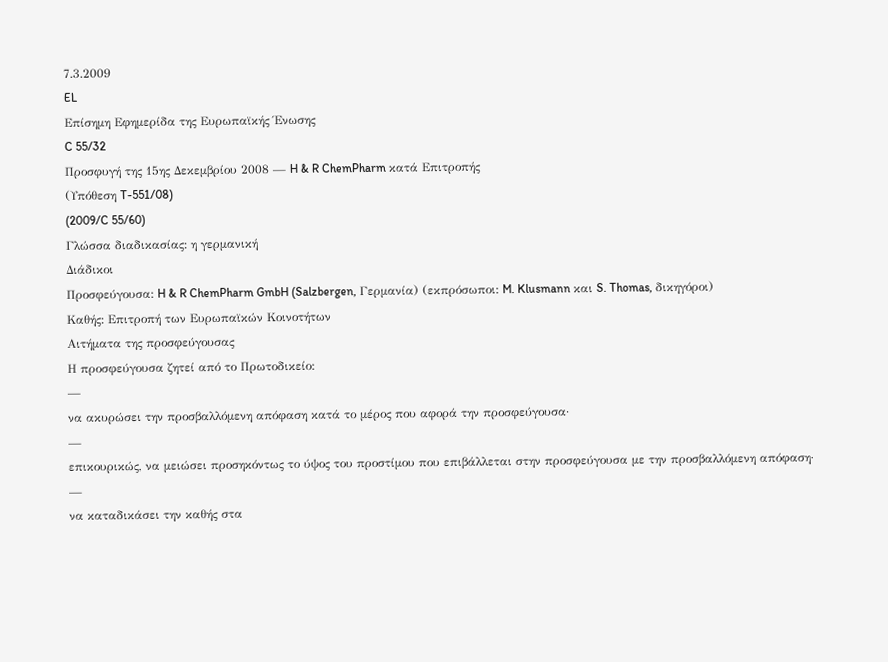7.3.2009
EL
Επίσημη Εφημερίδα της Ευρωπαϊκής Ένωσης
C 55/32
Προσφυγή της 15ης Δεκεμβρίου 2008 — H & R ChemPharm κατά Επιτροπής
(Υπόθεση T-551/08)
(2009/C 55/60)
Γλώσσα διαδικασίας: η γερμανική
Διάδικοι
Προσφεύγουσα: H & R ChemPharm GmbH (Salzbergen, Γερμανία) (εκπρόσωποι: M. Klusmann και S. Thomas, δικηγόροι)
Καθής: Επιτροπή των Ευρωπαϊκών Κοινοτήτων
Αιτήματα της προσφεύγουσας
Η προσφεύγουσα ζητεί από το Πρωτοδικείο:
—
να ακυρώσει την προσβαλλόμενη απόφαση κατά το μέρος που αφορά την προσφεύγουσα·
—
επικουρικώς, να μειώσει προσηκόντως το ύψος του προστίμου που επιβάλλεται στην προσφεύγουσα με την προσβαλλόμενη απόφαση·
—
να καταδικάσει την καθής στα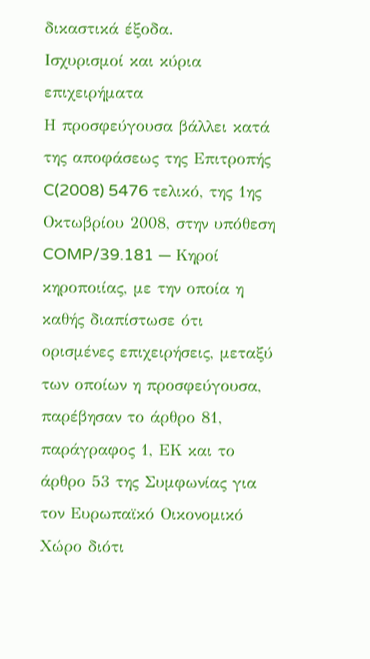δικαστικά έξοδα.
Ισχυρισμοί και κύρια επιχειρήματα
Η προσφεύγουσα βάλλει κατά της αποφάσεως της Επιτροπής C(2008) 5476 τελικό, της 1ης Οκτωβρίου 2008, στην υπόθεση COMP/39.181 — Κηροί κηροποιίας, με την οποία η καθής διαπίστωσε ότι ορισμένες επιχειρήσεις, μεταξύ των οποίων η προσφεύγουσα, παρέβησαν το άρθρο 81, παράγραφος 1, ΕΚ και το άρθρο 53 της Συμφωνίας για τον Ευρωπαϊκό Οικονομικό Χώρο διότι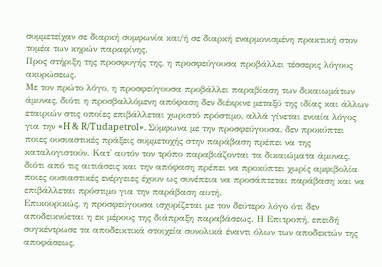συμμετείχαν σε διαρκή συμφωνία και/ή σε διαρκή εναρμονισμένη πρακτική στον τομέα των κηρών παραφίνης.
Προς στήριξη της προσφυγής της, η προσφεύγουσα προβάλλει τέσσερις λόγους ακυρώσεως.
Με τον πρώτο λόγο, η προσφεύγουσα προβάλλει παραβίαση των δικαιωμάτων άμυνας, διότι η προσβαλλόμενη απόφαση δεν διέκρινε μεταξύ της ιδίας και άλλων εταιριών στις οποίες επιβάλλεται χωριστό πρόστιμο, αλλά γίνεται ενιαία λόγος για την «H & R/Tudapetrol». Σύμφωνα με την προσφεύγουσα, δεν προκύπτει ποιες ουσιαστικές πράξεις συμμετοχής στην παράβαση πρέπει να της καταλογιστούν. Κατ' αυτόν τον τρόπο παραβιάζονται τα δικαιώματα άμυνας, διότι από τις αιτιάσεις και την απόφαση πρέπει να προκύπτει χωρίς αμφιβολία ποιες ουσιαστικές ενέργειες έχουν ως συνέπεια να προσάπτεται παράβαση και να επιβάλλεται πρόστιμο για την παράβαση αυτή.
Επικουρικώς, η προσφεύγουσα ισχυρίζεται με τον δεύτερο λόγο ότι δεν αποδεικνύεται η εκ μέρους της διάπραξη παραβάσεως. Η Επιτροπή, επειδή συγκέντρωσε τα αποδεικτικά στοιχεία συνολικά έναντι όλων των αποδεκτών της αποφάσεως,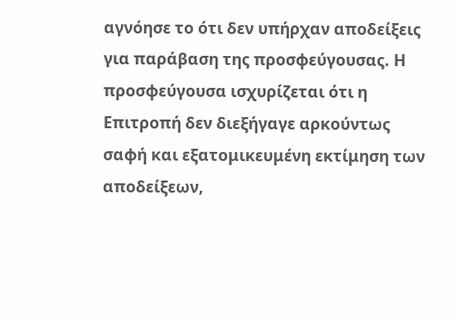αγνόησε το ότι δεν υπήρχαν αποδείξεις για παράβαση της προσφεύγουσας. Η προσφεύγουσα ισχυρίζεται ότι η Επιτροπή δεν διεξήγαγε αρκούντως σαφή και εξατομικευμένη εκτίμηση των αποδείξεων,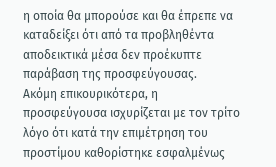η οποία θα μπορούσε και θα έπρεπε να καταδείξει ότι από τα προβληθέντα αποδεικτικά μέσα δεν προέκυπτε παράβαση της προσφεύγουσας.
Ακόμη επικουρικότερα, η προσφεύγουσα ισχυρίζεται με τον τρίτο λόγο ότι κατά την επιμέτρηση του προστίμου καθορίστηκε εσφαλμένως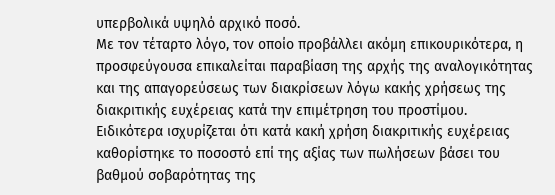υπερβολικά υψηλό αρχικό ποσό.
Με τον τέταρτο λόγο, τον οποίο προβάλλει ακόμη επικουρικότερα, η προσφεύγουσα επικαλείται παραβίαση της αρχής της αναλογικότητας και της απαγορεύσεως των διακρίσεων λόγω κακής χρήσεως της διακριτικής ευχέρειας κατά την επιμέτρηση του προστίμου. Ειδικότερα ισχυρίζεται ότι κατά κακή χρήση διακριτικής ευχέρειας καθορίστηκε το ποσοστό επί της αξίας των πωλήσεων βάσει του βαθμού σοβαρότητας της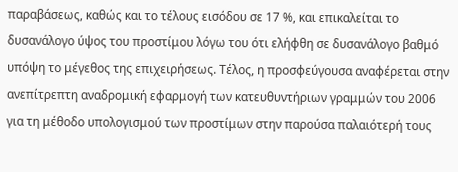παραβάσεως, καθώς και το τέλους εισόδου σε 17 %, και επικαλείται το δυσανάλογο ύψος του προστίμου λόγω του ότι ελήφθη σε δυσανάλογο βαθμό υπόψη το μέγεθος της επιχειρήσεως. Τέλος, η προσφεύγουσα αναφέρεται στην ανεπίτρεπτη αναδρομική εφαρμογή των κατευθυντήριων γραμμών του 2006 για τη μέθοδο υπολογισμού των προστίμων στην παρούσα παλαιότερή τους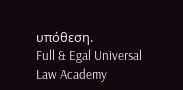υπόθεση.
Full & Egal Universal Law Academy